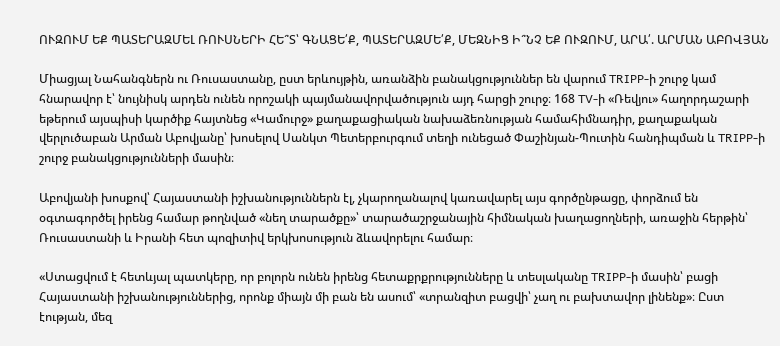ՈՒԶՈՒՄ ԵՔ ՊԱՏԵՐԱԶՄԵԼ ՌՈՒՍՆԵՐԻ ՀԵ՞Տ՝ ԳՆԱՑԵ՛Ք, ՊԱՏԵՐԱԶՄԵ՛Ք, ՄԵԶՆԻՑ Ի՞ՆՉ ԵՔ ՈՒԶՈՒՄ, ԱՐԱ՛. ԱՐՄԱՆ ԱԲՈՎՅԱՆ

Միացյալ Նահանգներն ու Ռուսաստանը, ըստ երևույթին, առանձին բանակցություններ են վարում TRIPP-ի շուրջ կամ հնարավոր է՝ նույնիսկ արդեն ունեն որոշակի պայմանավորվածություն այդ հարցի շուրջ։ 168 TV-ի «Ռեվյու» հաղորդաշարի եթերում այսպիսի կարծիք հայտնեց «Կամուրջ» քաղաքացիական նախաձեռնության համահիմնադիր, քաղաքական վերլուծաբան Արման Աբովյանը՝ խոսելով Սանկտ Պետերբուրգում տեղի ունեցած Փաշինյան-Պուտին հանդիպման և TRIPP-ի շուրջ բանակցությունների մասին։

Աբովյանի խոսքով՝ Հայաստանի իշխանություններն էլ, չկարողանալով կառավարել այս գործընթացը, փորձում են օգտագործել իրենց համար թողնված «նեղ տարածքը»՝ տարածաշրջանային հիմնական խաղացողների, առաջին հերթին՝ Ռուսաստանի և Իրանի հետ պոզիտիվ երկխոսություն ձևավորելու համար։

«Ստացվում է հետևյալ պատկերը, որ բոլորն ունեն իրենց հետաքրքրությունները և տեսլականը TRIPP-ի մասին՝ բացի Հայաստանի իշխանություններից, որոնք միայն մի բան են ասում՝ «տրանզիտ բացվի՝ չաղ ու բախտավոր լինենք»։ Ըստ էության, մեզ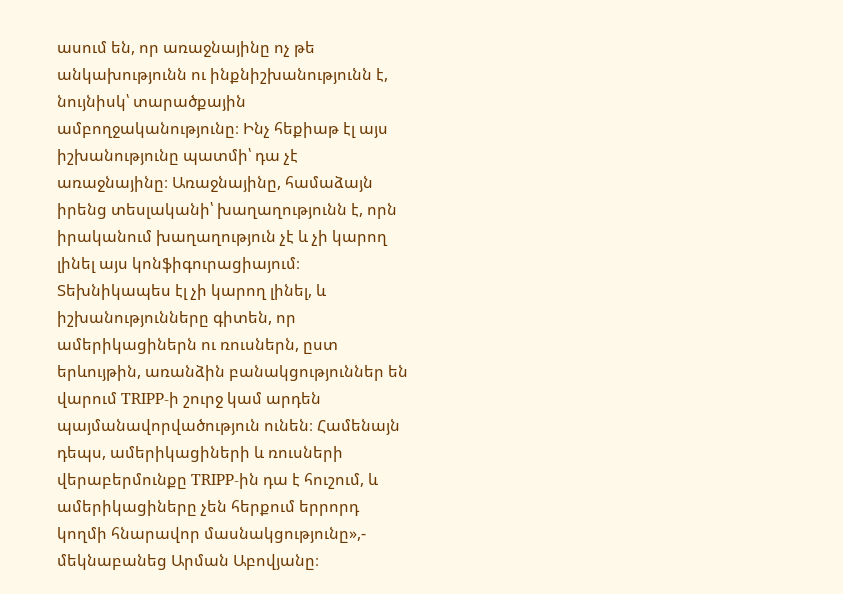ասում են, որ առաջնայինը ոչ թե անկախությունն ու ինքնիշխանությունն է, նույնիսկ՝ տարածքային ամբողջականությունը։ Ինչ հեքիաթ էլ այս իշխանությունը պատմի՝ դա չէ առաջնայինը։ Առաջնայինը, համաձայն իրենց տեսլականի՝ խաղաղությունն է, որն իրականում խաղաղություն չէ և չի կարող լինել այս կոնֆիգուրացիայում։ Տեխնիկապես էլ չի կարող լինել, և իշխանությունները գիտեն, որ ամերիկացիներն ու ռուսներն, ըստ երևույթին, առանձին բանակցություններ են վարում TRIPP-ի շուրջ կամ արդեն պայմանավորվածություն ունեն։ Համենայն դեպս, ամերիկացիների և ռուսների վերաբերմունքը TRIPP-ին դա է հուշում, և ամերիկացիները չեն հերքում երրորդ կողմի հնարավոր մասնակցությունը»,- մեկնաբանեց Արման Աբովյանը։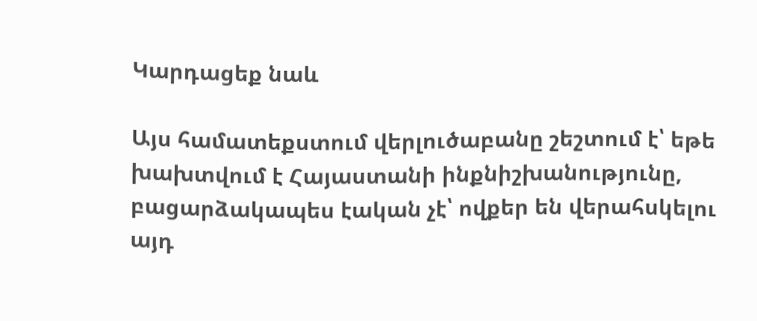Կարդացեք նաև

Այս համատեքստում վերլուծաբանը շեշտում է՝ եթե խախտվում է Հայաստանի ինքնիշխանությունը, բացարձակապես էական չէ՝ ովքեր են վերահսկելու այդ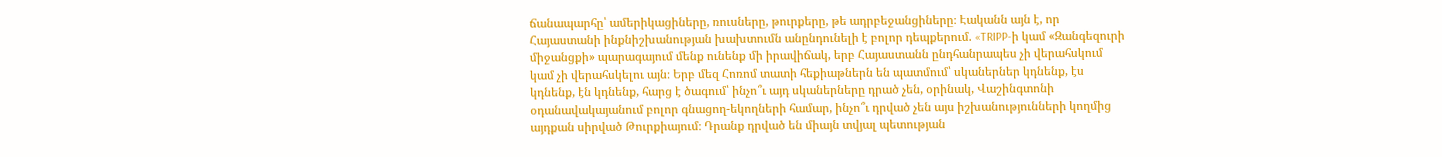ճանապարհը՝ ամերիկացիները, ռուսները, թուրքերը, թե ադրբեջանցիները։ Էականն այն է, որ Հայաստանի ինքնիշխանության խախտումն անընդունելի է բոլոր դեպքերում. «TRIPP-ի կամ «Զանգեզուրի միջանցքի» պարագայում մենք ունենք մի իրավիճակ, երբ Հայաստանն ընդհանրապես չի վերահսկում կամ չի վերահսկելու այն։ Երբ մեզ Հոռոմ տատի հեքիաթներն են պատմում՝ սկաներներ կդնենք, էս կդնենք, էն կդնենք, հարց է ծագում՝ ինչո՞ւ այդ սկաներները դրած չեն, օրինակ, Վաշինգտոնի օդանավակայանում բոլոր գնացող-եկողների համար, ինչո՞ւ դրված չեն այս իշխանությունների կողմից այդքան սիրված Թուրքիայում։ Դրանք դրված են միայն տվյալ պետության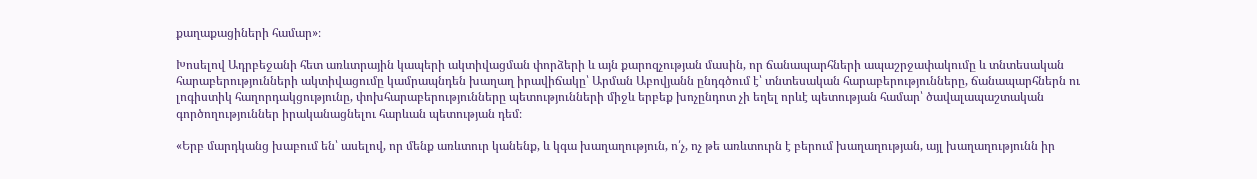քաղաքացիների համար»։

Խոսելով Ադրբեջանի հետ առևտրային կապերի ակտիվացման փորձերի և այն քարոզչության մասին, որ ճանապարհների ապաշրջափակումը և տնտեսական հարաբերությունների ակտիվացումը կամրապնդեն խաղաղ իրավիճակը՝ Արման Աբովյանն ընդգծում է՝ տնտեսական հարաբերությունները, ճանապարհներն ու լոգիստիկ հաղորդակցությունը, փոխհարաբերությունները պետությունների միջև երբեք խոչընդոտ չի եղել որևէ պետության համար՝ ծավալապաշտական գործողություններ իրականացնելու հարևան պետության դեմ։

«Երբ մարդկանց խաբում են՝ ասելով, որ մենք առևտուր կանենք, և կգա խաղաղություն, ո՛չ, ոչ թե առևտուրն է բերում խաղաղության, այլ խաղաղությունն իր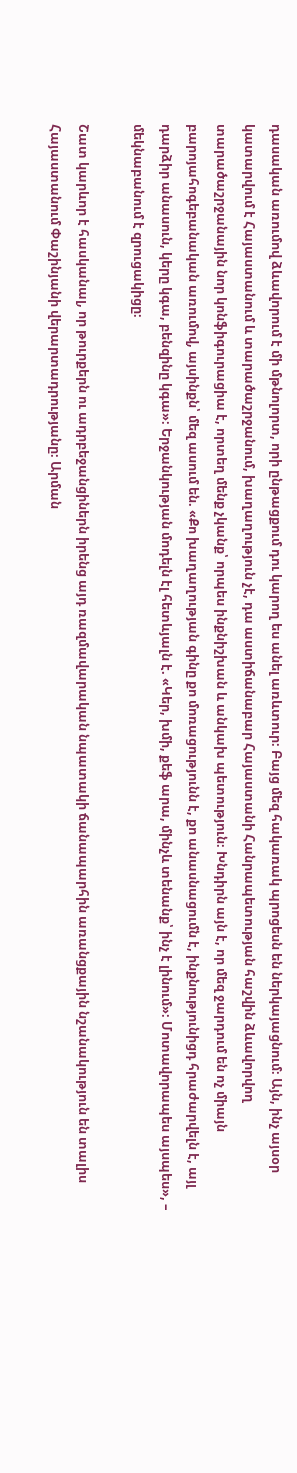դասական առումով ձևավորում է մի մթնոլորտ, որի ընթացքում դու կարող ես անել առևտուր։ Բայց մեզ հակառակ պրոցեսն են ներկայացնում։ Այն, ինչ այսօր կատարվում է Հայաստանում և տարածաշրջանում, խաղաղություն չէ, դա աստիճանաբար Հայաստանի Հանրապետության հաշվին ձևավորվող տարածաշրջանային նոր կոնֆիգուրացիա է, որտեղ մենք չկանք՝ որպես ինքնիշխան և անկախ պետություն։ Խնդիրն այն է, որ մեզ ջարդում են ոչ միայն բարոյահոգեբանական առումով, այսինքն՝ մեզ ասում են. «Քո խաղաղության գինը քո մոռացությունն է, քո անասնացումն է, ինքնությունիցդ հրաժարվելն է, այլ դարձիր անասուն, կերը կգա, բենզինը կգա»։ Երջանկության մոդելն էլ հետևյալն է. «Կեր, խմի, քեֆ արա, մինչև տենանք՝ ինչ է լինում»։ Մոտավորապես այսպես», – մեկնաբանում է զրուցակիցը։

Շատ կարևոր է հասկանալ, որ թուրքերն ու ադրբեջանցիներն իրենց այդ ռազմավարական նպատակի ճանապարհին առանցքային նշանակություն են տալիս Հայաստանում Փաշինյանի վերարտադրությանը։ Արման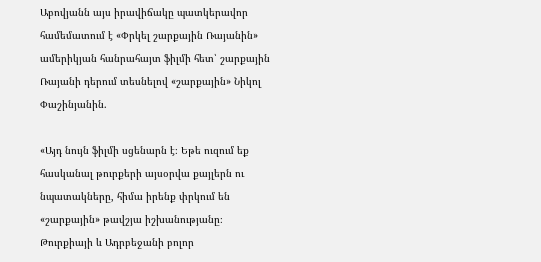Աբովյանն այս իրավիճակը պատկերավոր համեմատում է «Փրկել շարքային Ռայանին» ամերիկյան հանրահայտ ֆիլմի հետ՝ շարքային Ռայանի դերում տեսնելով «շարքային» Նիկոլ Փաշինյանին.

«Այդ նույն ֆիլմի սցենարն է։ Եթե ուզում եք հասկանալ թուրքերի այսօրվա քայլերն ու նպատակները, հիմա իրենք փրկում են «շարքային» թավշյա իշխանությանը։ Թուրքիայի և Ադրբեջանի բոլոր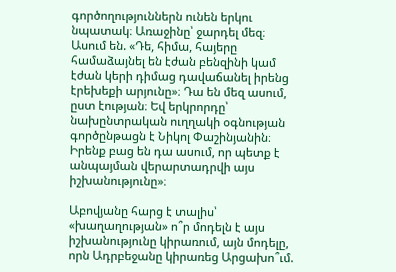գործողություններն ունեն երկու նպատակ։ Առաջինը՝ ջարդել մեզ։ Ասում են. «Դե, հիմա, հայերը համաձայնել են էժան բենզինի կամ էժան կերի դիմաց դավաճանել իրենց էրեխեքի արյունը»։ Դա են մեզ ասում, ըստ էության։ Եվ երկրորդը՝ նախընտրական ուղղակի օգնության գործընթացն է Նիկոլ Փաշինյանին։ Իրենք բաց են դա ասում, որ պետք է անպայման վերարտադրվի այս իշխանությունը»։

Աբովյանը հարց է տալիս՝ «խաղաղության» ո՞ր մոդելն է այս իշխանությունը կիրառում, այն մոդելը, որն Ադրբեջանը կիրառեց Արցախո՞ւմ.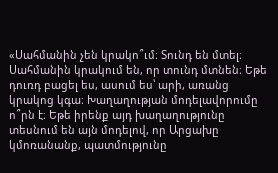«Սահմանին չեն կրակո՞ւմ։ Տունդ են մտել։ Սահմանին կրակում են, որ տունդ մտնեն։ Եթե դուռդ բացել ես, ասում ես՝ արի, առանց կրակոց կգա։ Խաղաղության մոդելավորումը ո՞րն է։ Եթե իրենք այդ խաղաղությունը տեսնում են այն մոդելով, որ Արցախը կմոռանանք, պատմությունը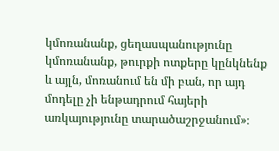կմոռանանք, ցեղասպանությունը կմոռանանք, թուրքի ոտքերը կընկնենք և այլն, մոռանում են մի բան, որ այդ մոդելը չի ենթադրում հայերի առկայությունը տարածաշրջանում»։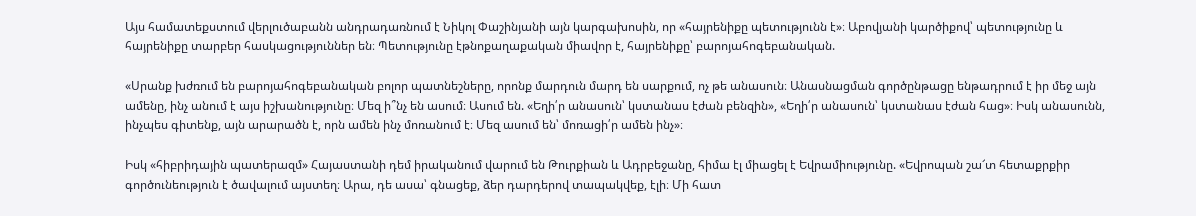Այս համատեքստում վերլուծաբանն անդրադառնում է Նիկոլ Փաշինյանի այն կարգախոսին, որ «հայրենիքը պետությունն է»։ Աբովյանի կարծիքով՝ պետությունը և հայրենիքը տարբեր հասկացություններ են։ Պետությունը էթնոքաղաքական միավոր է, հայրենիքը՝ բարոյահոգեբանական.

«Սրանք խժռում են բարոյահոգեբանական բոլոր պատնեշները, որոնք մարդուն մարդ են սարքում, ոչ թե անասուն։ Անասնացման գործընթացը ենթադրում է իր մեջ այն ամենը, ինչ անում է այս իշխանությունը։ Մեզ ի՞նչ են ասում։ Ասում են. «Եղի՛ր անասուն՝ կստանաս էժան բենզին», «Եղի՛ր անասուն՝ կստանաս էժան հաց»։ Իսկ անասունն, ինչպես գիտենք, այն արարածն է, որն ամեն ինչ մոռանում է։ Մեզ ասում են՝ մոռացի՛ր ամեն ինչ»։

Իսկ «հիբրիդային պատերազմ» Հայաստանի դեմ իրականում վարում են Թուրքիան և Ադրբեջանը, հիմա էլ միացել է Եվրամիությունը. «Եվրոպան շա՜տ հետաքրքիր գործունեություն է ծավալում այստեղ։ Արա, դե ասա՝ գնացեք, ձեր դարդերով տապակվեք, էլի։ Մի հատ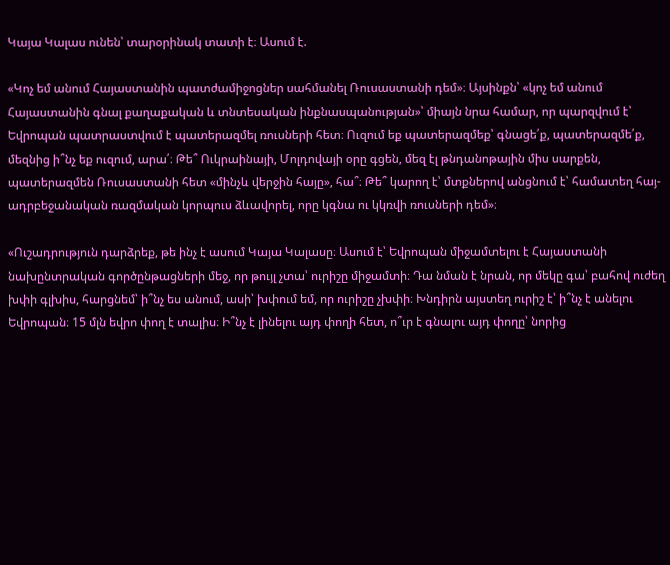Կայա Կալաս ունեն՝ տարօրինակ տատի է։ Ասում է.

«Կոչ եմ անում Հայաստանին պատժամիջոցներ սահմանել Ռուսաստանի դեմ»։ Այսինքն՝ «կոչ եմ անում Հայաստանին գնալ քաղաքական և տնտեսական ինքնասպանության»՝ միայն նրա համար, որ պարզվում է՝ Եվրոպան պատրաստվում է պատերազմել ռուսների հետ։ Ուզում եք պատերազմեք՝ գնացե՛ք, պատերազմե՛ք, մեզնից ի՞նչ եք ուզում, արա՛։ Թե՞ Ուկրաինայի, Մոլդովայի օրը գցեն, մեզ էլ թնդանոթային միս սարքեն, պատերազմեն Ռուսաստանի հետ «մինչև վերջին հայը», հա՞։ Թե՞ կարող է՝ մտքներով անցնում է՝ համատեղ հայ-ադրբեջանական ռազմական կորպուս ձևավորել, որը կգնա ու կկռվի ռուսների դեմ»։

«Ուշադրություն դարձրեք, թե ինչ է ասում Կայա Կալասը։ Ասում է՝ Եվրոպան միջամտելու է Հայաստանի նախընտրական գործընթացների մեջ, որ թույլ չտա՝ ուրիշը միջամտի։ Դա նման է նրան, որ մեկը գա՝ բահով ուժեղ խփի գլխիս, հարցնեմ՝ ի՞նչ ես անում, ասի՝ խփում եմ, որ ուրիշը չխփի։ Խնդիրն այստեղ ուրիշ է՝ ի՞նչ է անելու Եվրոպան։ 15 մլն եվրո փող է տալիս։ Ի՞նչ է լինելու այդ փողի հետ, ո՞ւր է գնալու այդ փողը՝ նորից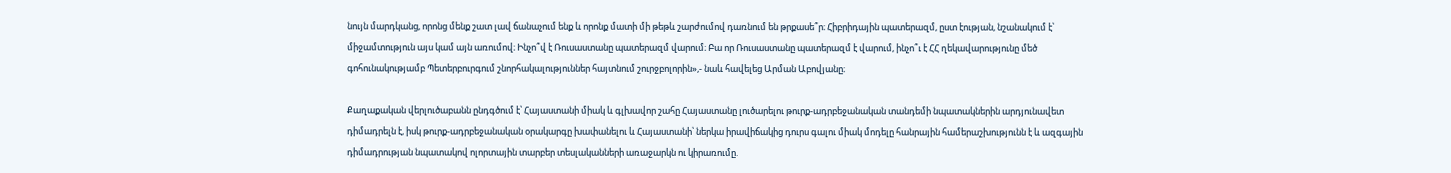նույն մարդկանց, որոնց մենք շատ լավ ճանաչում ենք և որոնք մատի մի թեթև շարժումով դառնում են թրքասե՞ր։ Հիբրիդային պատերազմ, ըստ էության, նշանակում է՝ միջամտություն այս կամ այն առումով։ Ինչո՞վ է Ռուսաստանը պատերազմ վարում։ Բա որ Ռուսաստանը պատերազմ է վարում, ինչո՞ւ է ՀՀ ղեկավարությունը մեծ գոհունակությամբ Պետերբուրգում շնորհակալություններ հայտնում շուրջբոլորին»,- նաև հավելեց Արման Աբովյանը։

Քաղաքական վերլուծաբանն ընդգծում է՝ Հայաստանի միակ և գլխավոր շահը Հայաստանը լուծարելու թուրք-ադրբեջանական տանդեմի նպատակներին արդյունավետ դիմադրելն է, իսկ թուրք-ադրբեջանական օրակարգը խափանելու և Հայաստանի՝ ներկա իրավիճակից դուրս գալու միակ մոդելը հանրային համերաշխությունն է և ազգային դիմադրության նպատակով ոլորտային տարբեր տեսլականների առաջարկն ու կիրառումը.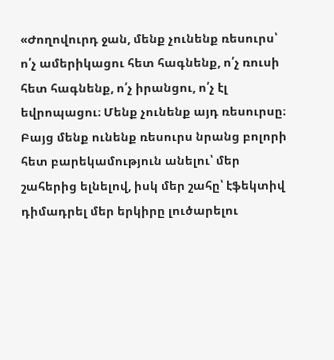«Ժողովուրդ ջան, մենք չունենք ռեսուրս՝ ո՛չ ամերիկացու հետ հագնենք, ո՛չ ռուսի հետ հագնենք, ո՛չ իրանցու, ո՛չ էլ եվրոպացու։ Մենք չունենք այդ ռեսուրսը։ Բայց մենք ունենք ռեսուրս նրանց բոլորի հետ բարեկամություն անելու՝ մեր շահերից ելնելով, իսկ մեր շահը՝ էֆեկտիվ դիմադրել մեր երկիրը լուծարելու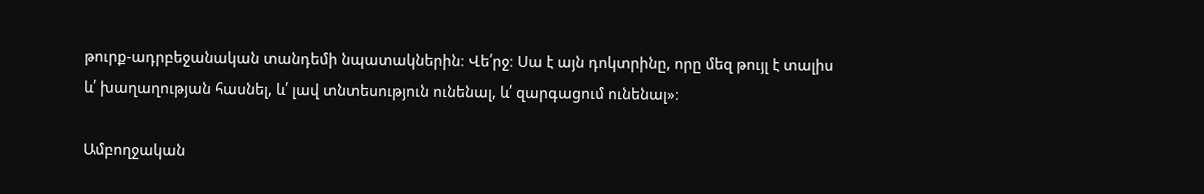թուրք-ադրբեջանական տանդեմի նպատակներին։ Վե՛րջ։ Սա է այն դոկտրինը, որը մեզ թույլ է տալիս և՛ խաղաղության հասնել, և՛ լավ տնտեսություն ունենալ, և՛ զարգացում ունենալ»։

Ամբողջական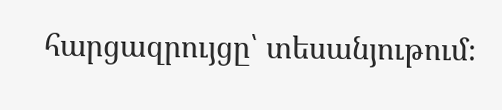հարցազրույցը՝ տեսանյութում։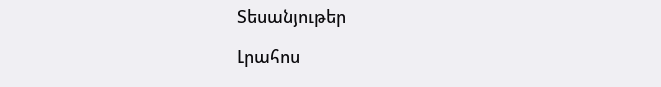Տեսանյութեր

Լրահոս